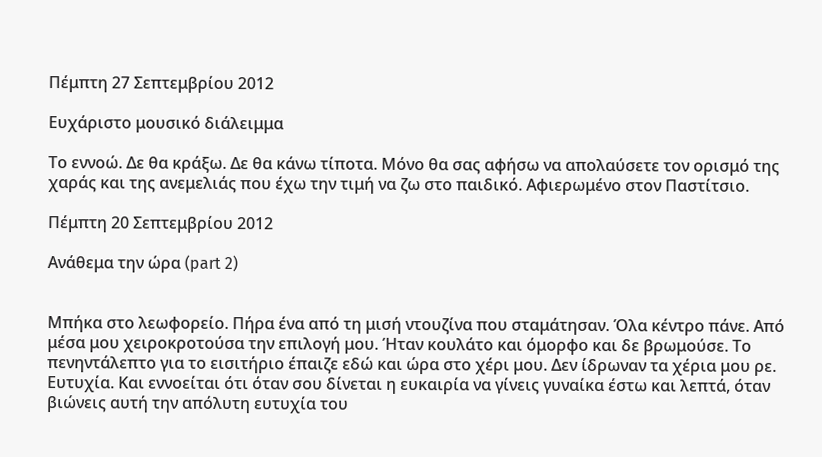Πέμπτη 27 Σεπτεμβρίου 2012

Ευχάριστο μουσικό διάλειμμα

Το εννοώ. Δε θα κράξω. Δε θα κάνω τίποτα. Μόνο θα σας αφήσω να απολαύσετε τον ορισμό της χαράς και της ανεμελιάς που έχω την τιμή να ζω στο παιδικό. Αφιερωμένο στον Παστίτσιο.

Πέμπτη 20 Σεπτεμβρίου 2012

Ανάθεμα την ώρα (part 2)


Μπήκα στο λεωφορείο. Πήρα ένα από τη μισή ντουζίνα που σταμάτησαν. Όλα κέντρο πάνε. Από μέσα μου χειροκροτούσα την επιλογή μου. Ήταν κουλάτο και όμορφο και δε βρωμούσε. Το πενηντάλεπτο για το εισιτήριο έπαιζε εδώ και ώρα στο χέρι μου. Δεν ίδρωναν τα χέρια μου ρε. Ευτυχία. Και εννοείται ότι όταν σου δίνεται η ευκαιρία να γίνεις γυναίκα έστω και λεπτά, όταν βιώνεις αυτή την απόλυτη ευτυχία του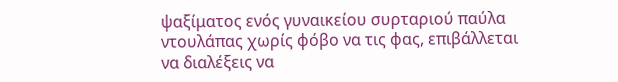ψαξίματος ενός γυναικείου συρταριού παύλα ντουλάπας χωρίς φόβο να τις φας, επιβάλλεται να διαλέξεις να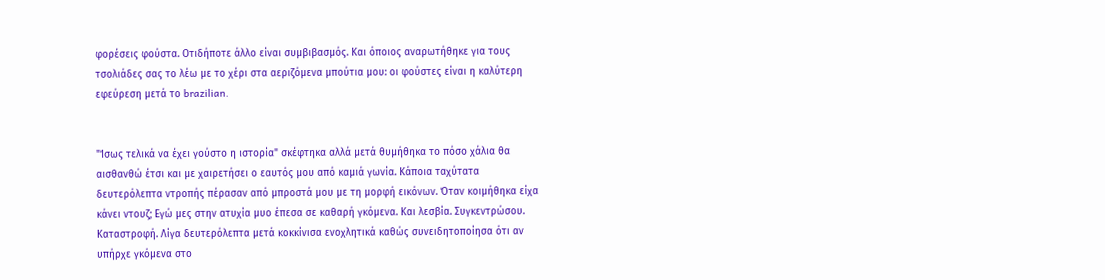φορέσεις φούστα. Οτιδήποτε άλλο είναι συμβιβασμός. Και όποιος αναρωτήθηκε για τους τσολιάδες σας το λέω με το χέρι στα αεριζόμενα μπούτια μου: οι φούστες είναι η καλύτερη εφεύρεση μετά το brazilian.


"Ίσως τελικά να έχει γούστο η ιστορία" σκέφτηκα αλλά μετά θυμήθηκα το πόσο χάλια θα αισθανθώ έτσι και με χαιρετήσει ο εαυτός μου από καμιά γωνία. Κάποια ταχύτατα δευτερόλεπτα ντροπής πέρασαν από μπροστά μου με τη μορφή εικόνων. Όταν κοιμήθηκα είχα κάνει ντουζ; Εγώ μες στην ατυχία μυο έπεσα σε καθαρή γκόμενα. Και λεσβία. Συγκεντρώσου. Καταστροφή. Λίγα δευτερόλεπτα μετά κοκκίνισα ενοχλητικά καθώς συνειδητοποίησα ότι αν υπήρχε γκόμενα στο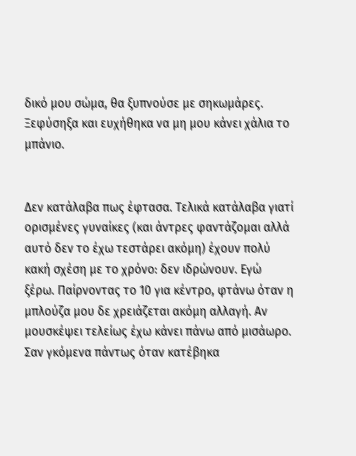δικό μου σώμα, θα ξυπνούσε με σηκωμάρες. Ξεφύσηξα και ευχήθηκα να μη μου κάνει χάλια το μπάνιο.


Δεν κατάλαβα πως έφτασα. Τελικά κατάλαβα γιατί ορισμένες γυναίκες (και άντρες φαντάζομαι αλλά αυτό δεν το έχω τεστάρει ακόμη) έχουν πολύ κακή σχέση με το χρόνο: δεν ιδρώνουν. Εγώ ξέρω. Παίρνοντας το 10 για κέντρο, φτάνω όταν η μπλούζα μου δε χρειάζεται ακόμη αλλαγή. Αν μουσκέψει τελείως έχω κάνει πάνω από μισάωρο. Σαν γκόμενα πάντως όταν κατέβηκα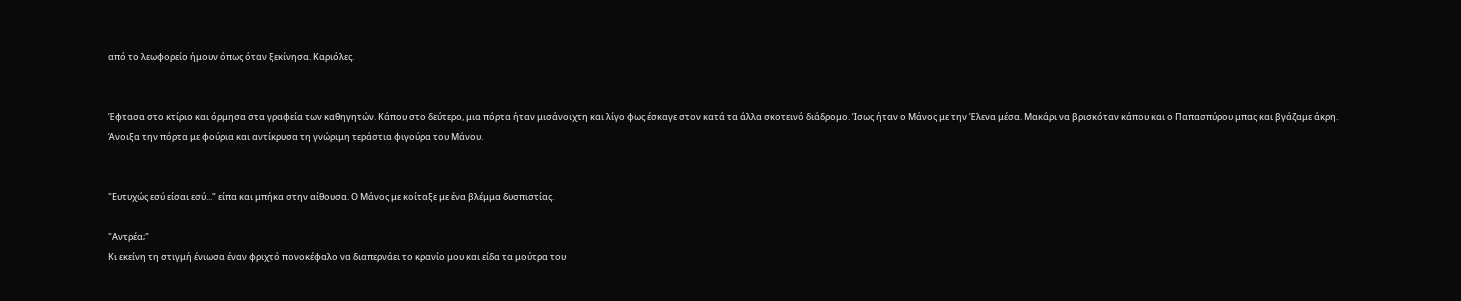από το λεωφορείο ήμουν όπως όταν ξεκίνησα. Καριόλες.


Έφτασα στο κτίριο και όρμησα στα γραφεία των καθηγητών. Κάπου στο δεύτερο, μια πόρτα ήταν μισάνοιχτη και λίγο φως έσκαγε στον κατά τα άλλα σκοτεινό διάδρομο. Ίσως ήταν ο Μάνος με την Έλενα μέσα. Μακάρι να βρισκόταν κάπου και ο Παπασπύρου μπας και βγάζαμε άκρη. Άνοιξα την πόρτα με φούρια και αντίκρυσα τη γνώριμη τεράστια φιγούρα του Μάνου.


"Ευτυχώς εσύ είσαι εσύ..." είπα και μπήκα στην αίθουσα. Ο Μάνος με κοίταξε με ένα βλέμμα δυσπιστίας.

"Αντρέα;"
Κι εκείνη τη στιγμή ένιωσα έναν φριχτό πονοκέφαλο να διαπερνάει το κρανίο μου και είδα τα μούτρα του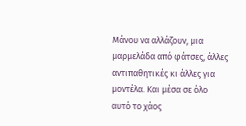Μάνου να αλλάζουν, μια μαρμελάδα από φάτσες, άλλες αντιπαθητικές κι άλλες για μοντέλα. Και μέσα σε όλο αυτό το χάος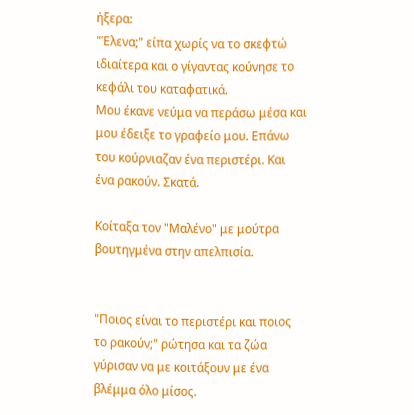ήξερα:
"Έλενα;" είπα χωρίς να το σκεφτώ ιδιαίτερα και ο γίγαντας κούνησε το κεφάλι του καταφατικά.
Μου έκανε νεύμα να περάσω μέσα και μου έδειξε το γραφείο μου. Επάνω του κούρνιαζαν ένα περιστέρι. Και ένα ρακούν. Σκατά.

Κοίταξα τον "Μαλένο" με μούτρα βουτηγμένα στην απελπισία.


"Ποιος είναι το περιστέρι και ποιος το ρακούν;" ρώτησα και τα ζώα γύρισαν να με κοιτάξουν με ένα βλέμμα όλο μίσος.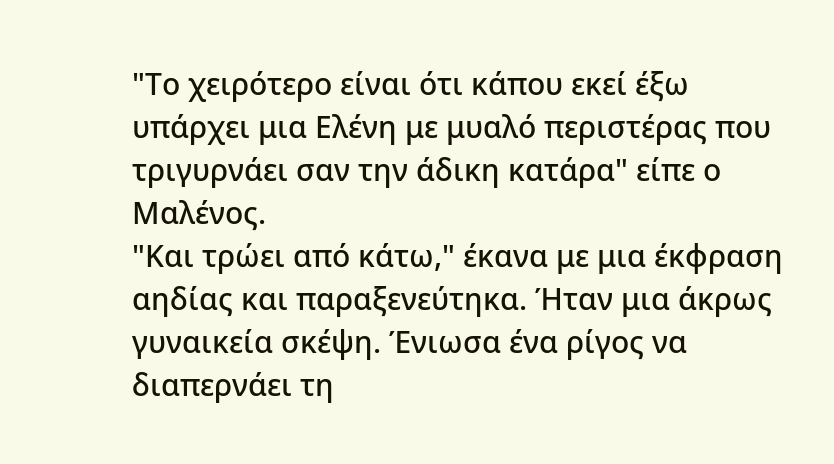"Το χειρότερο είναι ότι κάπου εκεί έξω υπάρχει μια Ελένη με μυαλό περιστέρας που τριγυρνάει σαν την άδικη κατάρα" είπε ο Μαλένος.
"Και τρώει από κάτω," έκανα με μια έκφραση αηδίας και παραξενεύτηκα. Ήταν μια άκρως γυναικεία σκέψη. Ένιωσα ένα ρίγος να διαπερνάει τη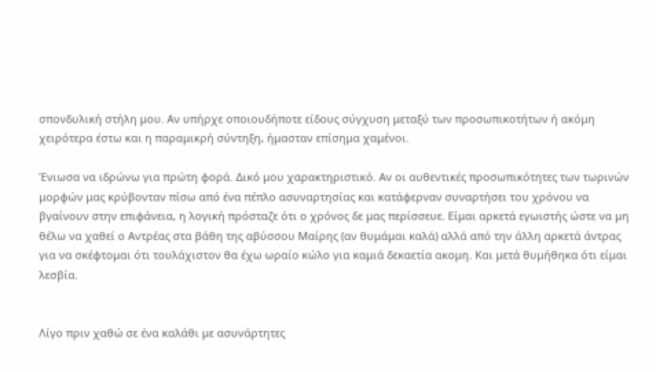σπονδυλική στήλη μου. Αν υπήρχε οποιουδήποτε είδους σύγχυση μεταξύ των προσωπικοτήτων ή ακόμη χειρότερα έστω και η παραμικρή σύντηξη, ήμασταν επίσημα χαμένοι.

Ένιωσα να ιδρώνω για πρώτη φορά. Δικό μου χαρακτηριστικό. Αν οι αυθεντικές προσωπικότητες των τωρινών μορφών μας κρύβονταν πίσω από ένα πέπλο ασυναρτησίας και κατάφερναν συναρτήσει του χρόνου να βγαίνουν στην επιφάνεια, η λογική πρόσταζε ότι ο χρόνος δε μας περίσσευε. Είμαι αρκετά εγωιστής ώστε να μη θέλω να χαθεί ο Αντρέας στα βάθη της αβύσσου Μαίρης (αν θυμάμαι καλά) αλλά από την άλλη αρκετά άντρας για να σκέφτομαι ότι τουλάχιστον θα έχω ωραίο κώλο για καμιά δεκαετία ακομη. Και μετά θυμήθηκα ότι είμαι λεσβία.


Λίγο πριν χαθώ σε ένα καλάθι με ασυνάρτητες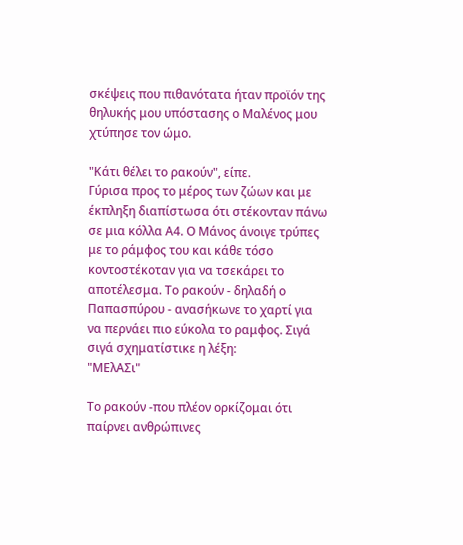σκέψεις που πιθανότατα ήταν προϊόν της θηλυκής μου υπόστασης ο Μαλένος μου χτύπησε τον ώμο.

"Κάτι θέλει το ρακούν", είπε.
Γύρισα προς το μέρος των ζώων και με έκπληξη διαπίστωσα ότι στέκονταν πάνω σε μια κόλλα Α4. Ο Μάνος άνοιγε τρύπες με το ράμφος του και κάθε τόσο κοντοστέκοταν για να τσεκάρει το αποτέλεσμα. Το ρακούν - δηλαδή ο Παπασπύρου - ανασήκωνε το χαρτί για να περνάει πιο εύκολα το ραμφος. Σιγά σιγά σχηματίστικε η λέξη:
"ΜΕλΑΣι"

Το ρακούν -που πλέον ορκίζομαι ότι παίρνει ανθρώπινες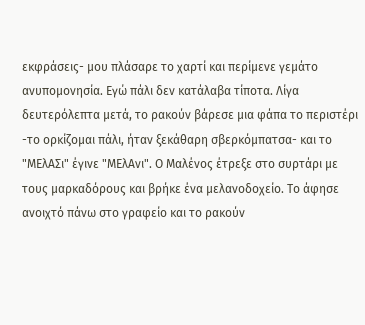εκφράσεις- μου πλάσαρε το χαρτί και περίμενε γεμάτο ανυπομονησία. Εγώ πάλι δεν κατάλαβα τίποτα. Λίγα δευτερόλεπτα μετά, το ρακούν βάρεσε μια φάπα το περιστέρι -το ορκίζομαι πάλι, ήταν ξεκάθαρη σβερκόμπατσα- και το "ΜΕλΑΣι" έγινε "ΜΕλΑνι". Ο Μαλένος έτρεξε στο συρτάρι με τους μαρκαδόρους και βρήκε ένα μελανοδοχείο. Το άφησε ανοιχτό πάνω στο γραφείο και το ρακούν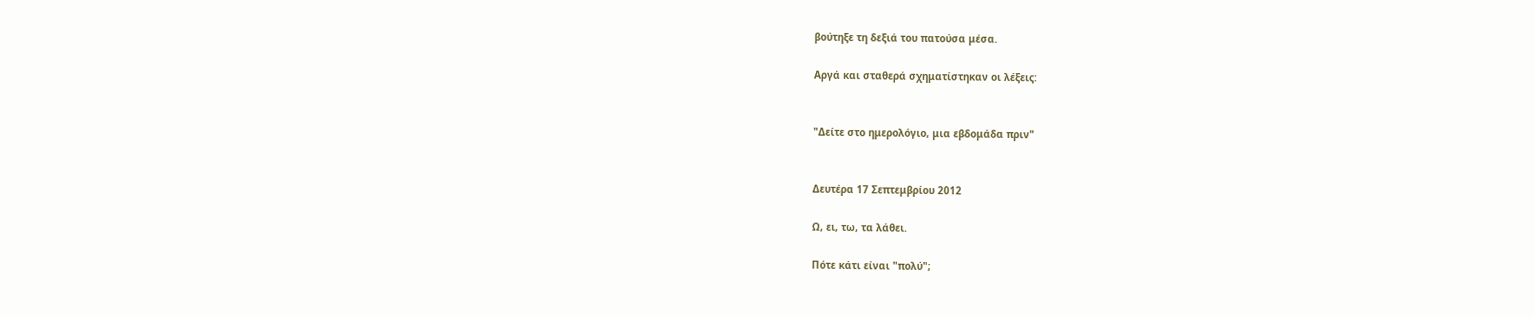βούτηξε τη δεξιά του πατούσα μέσα.

Αργά και σταθερά σχηματίστηκαν οι λέξεις:


"Δείτε στο ημερολόγιο, μια εβδομάδα πριν"


Δευτέρα 17 Σεπτεμβρίου 2012

Ω, ει, τω, τα λάθει.

Πότε κάτι είναι "πολύ";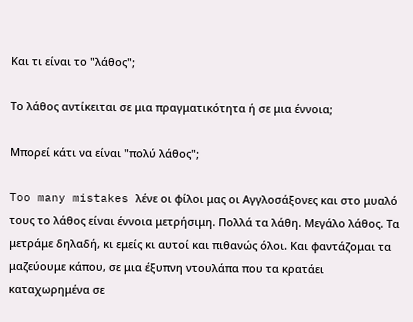Και τι είναι το "λάθος";

Το λάθος αντίκειται σε μια πραγματικότητα ή σε μια έννοια;

Μπορεί κάτι να είναι "πολύ λάθος";

Too many mistakes λένε οι φίλοι μας οι Αγγλοσάξονες και στο μυαλό τους το λάθος είναι έννοια μετρήσιμη. Πολλά τα λάθη. Μεγάλο λάθος. Τα μετράμε δηλαδή, κι εμείς κι αυτοί και πιθανώς όλοι. Και φαντάζομαι τα μαζεύουμε κάπου, σε μια έξυπνη ντουλάπα που τα κρατάει καταχωρημένα σε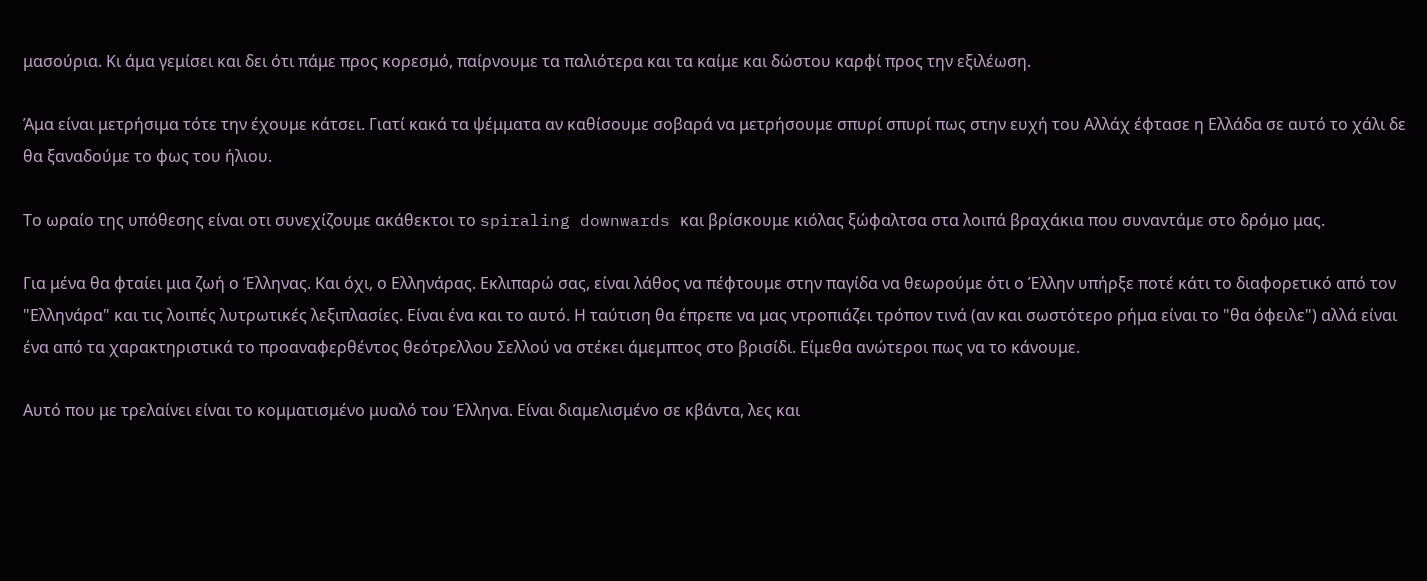μασούρια. Κι άμα γεμίσει και δει ότι πάμε προς κορεσμό, παίρνουμε τα παλιότερα και τα καίμε και δώστου καρφί προς την εξιλέωση.

Άμα είναι μετρήσιμα τότε την έχουμε κάτσει. Γιατί κακά τα ψέμματα αν καθίσουμε σοβαρά να μετρήσουμε σπυρί σπυρί πως στην ευχή του Αλλάχ έφτασε η Ελλάδα σε αυτό το χάλι δε θα ξαναδούμε το φως του ήλιου.

Το ωραίο της υπόθεσης είναι οτι συνεχίζουμε ακάθεκτοι το spiraling downwards και βρίσκουμε κιόλας ξώφαλτσα στα λοιπά βραχάκια που συναντάμε στο δρόμο μας.

Για μένα θα φταίει μια ζωή ο Έλληνας. Και όχι, ο Ελληνάρας. Εκλιπαρώ σας, είναι λάθος να πέφτουμε στην παγίδα να θεωρούμε ότι ο Έλλην υπήρξε ποτέ κάτι το διαφορετικό από τον "Ελληνάρα" και τις λοιπές λυτρωτικές λεξιπλασίες. Είναι ένα και το αυτό. Η ταύτιση θα έπρεπε να μας ντροπιάζει τρόπον τινά (αν και σωστότερο ρήμα είναι το "θα όφειλε") αλλά είναι ένα από τα χαρακτηριστικά το προαναφερθέντος θεότρελλου Σελλού να στέκει άμεμπτος στο βρισίδι. Είμεθα ανώτεροι πως να το κάνουμε.

Αυτό που με τρελαίνει είναι το κομματισμένο μυαλό του Έλληνα. Είναι διαμελισμένο σε κβάντα, λες και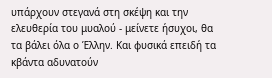υπάρχουν στεγανά στη σκέψη και την ελευθερία του μυαλού - μείνετε ήσυχοι, θα τα βάλει όλα ο Έλλην. Και φυσικά επειδή τα κβάντα αδυνατούν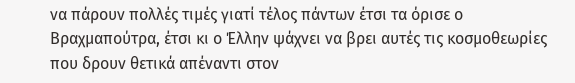να πάρουν πολλές τιμές γιατί τέλος πάντων έτσι τα όρισε ο Βραχμαπούτρα, έτσι κι ο Έλλην ψάχνει να βρει αυτές τις κοσμοθεωρίες που δρουν θετικά απέναντι στον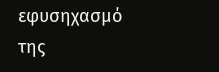εφυσηχασμό της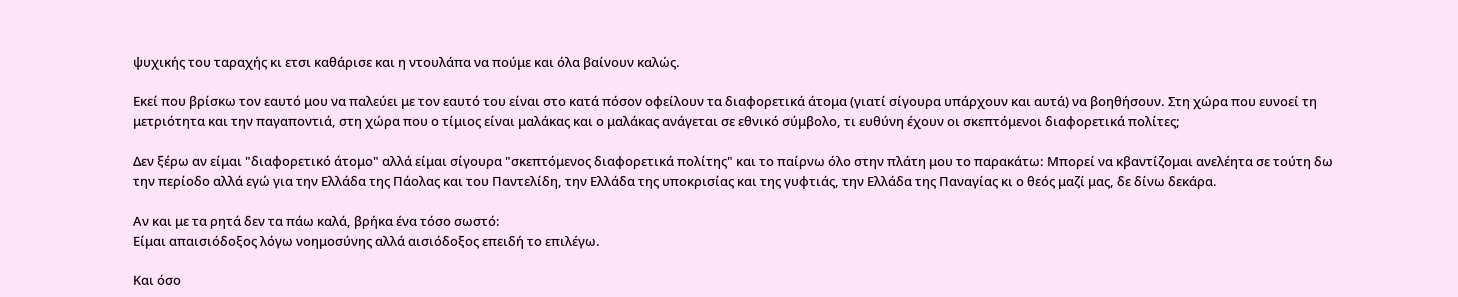ψυχικής του ταραχής κι ετσι καθάρισε και η ντουλάπα να πούμε και όλα βαίνουν καλώς.

Εκεί που βρίσκω τον εαυτό μου να παλεύει με τον εαυτό του είναι στο κατά πόσον οφείλουν τα διαφορετικά άτομα (γιατί σίγουρα υπάρχουν και αυτά) να βοηθήσουν. Στη χώρα που ευνοεί τη μετριότητα και την παγαποντιά, στη χώρα που ο τίμιος είναι μαλάκας και ο μαλάκας ανάγεται σε εθνικό σύμβολο, τι ευθύνη έχουν οι σκεπτόμενοι διαφορετικά πολίτες;

Δεν ξέρω αν είμαι "διαφορετικό άτομο" αλλά είμαι σίγουρα "σκεπτόμενος διαφορετικά πολίτης" και το παίρνω όλο στην πλάτη μου το παρακάτω: Μπορεί να κβαντίζομαι ανελέητα σε τούτη δω την περίοδο αλλά εγώ για την Ελλάδα της Πάολας και του Παντελίδη, την Ελλάδα της υποκρισίας και της γυφτιάς, την Ελλάδα της Παναγίας κι ο θεός μαζί μας, δε δίνω δεκάρα.

Αν και με τα ρητά δεν τα πάω καλά, βρήκα ένα τόσο σωστό:
Είμαι απαισιόδοξος λόγω νοημοσύνης αλλά αισιόδοξος επειδή το επιλέγω.

Και όσο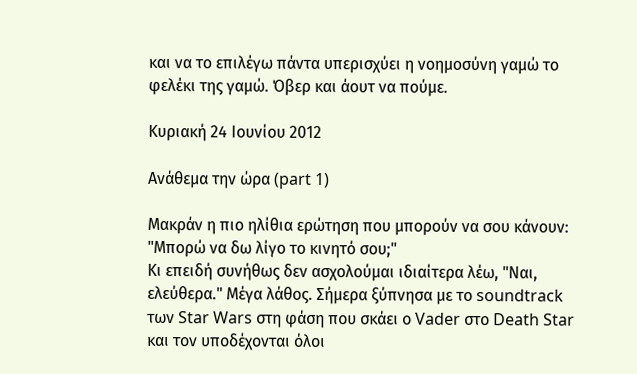και να το επιλέγω πάντα υπερισχύει η νοημοσύνη γαμώ το φελέκι της γαμώ. Όβερ και άουτ να πούμε.

Κυριακή 24 Ιουνίου 2012

Ανάθεμα την ώρα (part 1)

Μακράν η πιο ηλίθια ερώτηση που μπορούν να σου κάνουν: "Μπορώ να δω λίγο το κινητό σου;"
Κι επειδή συνήθως δεν ασχολούμαι ιδιαίτερα λέω, "Ναι, ελεύθερα." Μέγα λάθος. Σήμερα ξύπνησα με το soundtrack των Star Wars στη φάση που σκάει ο Vader στο Death Star και τον υποδέχονται όλοι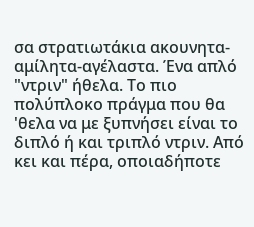σα στρατιωτάκια ακουνητα-αμίλητα-αγέλαστα. Ένα απλό "ντριν" ήθελα. Το πιο πολύπλοκο πράγμα που θα 'θελα να με ξυπνήσει είναι το διπλό ή και τριπλό ντριν. Από κει και πέρα, οποιαδήποτε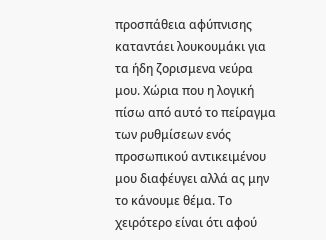προσπάθεια αφύπνισης καταντάει λουκουμάκι για τα ήδη ζορισμενα νεύρα μου. Χώρια που η λογική πίσω από αυτό το πείραγμα των ρυθμίσεων ενός προσωπικού αντικειμένου μου διαφέυγει αλλά ας μην το κάνουμε θέμα. Το χειρότερο είναι ότι αφού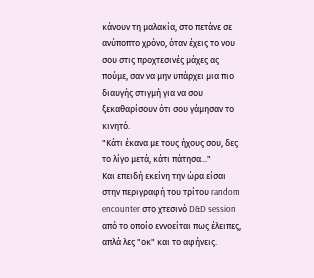κάνουν τη μαλακία, στο πετάνε σε ανύποπτο χρόνο, όταν έχεις το νου σου στις προχτεσινές μάχες ας πούμε, σαν να μην υπάρχει μια πιο διαυγής στιγμή για να σου ξεκαθαρίσουν ότι σου γάμησαν το κινητό.
"Κάτι έκανα με τους ήχους σου, δες το λίγο μετά, κάτι πάτησα..."
Και επειδή εκείνη την ώρα είσαι στην περιγραφή του τρίτου random encounter στο χτεσινό D&D session από το οποίο εννοείται πως έλειπες, απλά λες "οκ" και το αφήνεις.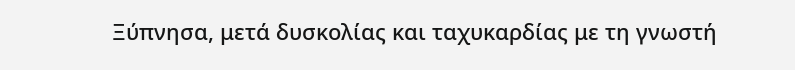Ξύπνησα, μετά δυσκολίας και ταχυκαρδίας με τη γνωστή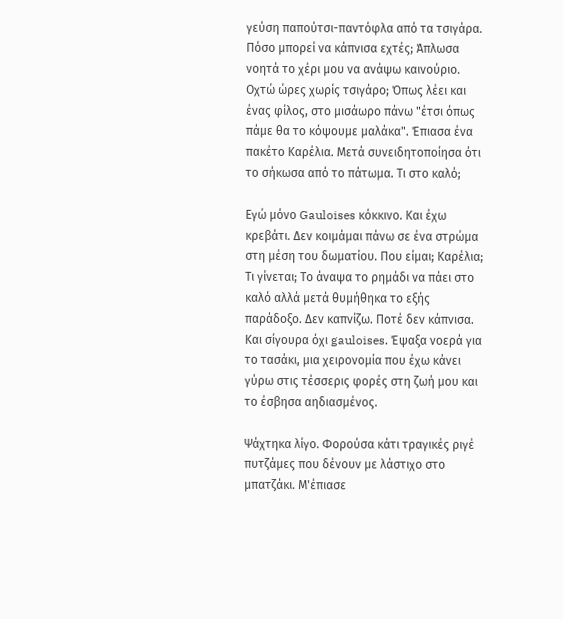γεύση παπούτσι-παντόφλα από τα τσιγάρα. Πόσο μπορεί να κάπνισα εχτές; Άπλωσα νοητά το χέρι μου να ανάψω καινούριο. Οχτώ ώρες χωρίς τσιγάρο; Όπως λέει και ένας φίλος, στο μισάωρο πάνω "έτσι όπως πάμε θα το κόψουμε μαλάκα". Έπιασα ένα πακέτο Καρέλια. Μετά συνειδητοποίησα ότι το σήκωσα από το πάτωμα. Τι στο καλό;

Εγώ μόνο Gauloises κόκκινο. Και έχω κρεβάτι. Δεν κοιμάμαι πάνω σε ένα στρώμα στη μέση του δωματίου. Που είμαι; Καρέλια; Τι γίνεται; Το άναψα το ρημάδι να πάει στο καλό αλλά μετά θυμήθηκα το εξής παράδοξο. Δεν καπνίζω. Ποτέ δεν κάπνισα. Και σίγουρα όχι gauloises. Έψαξα νοερά για το τασάκι, μια χειρονομία που έχω κάνει γύρω στις τέσσερις φορές στη ζωή μου και το έσβησα αηδιασμένος.

Ψάχτηκα λίγο. Φορούσα κάτι τραγικές ριγέ πυτζάμες που δένουν με λάστιχο στο μπατζάκι. Μ'έπιασε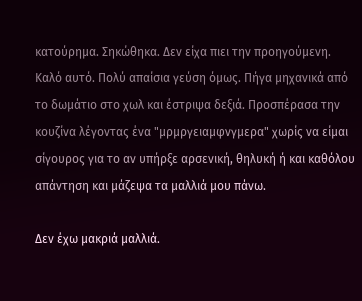κατούρημα. Σηκώθηκα. Δεν είχα πιει την προηγούμενη. Καλό αυτό. Πολύ απαίσια γεύση όμως. Πήγα μηχανικά από το δωμάτιο στο χωλ και έστριψα δεξιά. Προσπέρασα την κουζίνα λέγοντας ένα "μρμργειαμφνγμερα" χωρίς να είμαι σίγουρος για το αν υπήρξε αρσενική, θηλυκή ή και καθόλου απάντηση και μάζεψα τα μαλλιά μου πάνω.

Δεν έχω μακριά μαλλιά.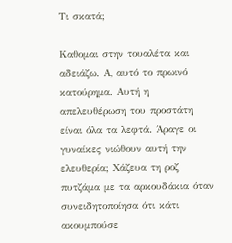Τι σκατά;

Καθομαι στην τουαλέτα και αδειάζω. Α, αυτό το πρωινό κατούρημα. Αυτή η απελευθέρωση του προστάτη είναι όλα τα λεφτά. Άραγε οι γυναίκες νιώθουν αυτή την ελευθερία; Χάζευα τη ροζ πυτζάμα με τα αρκουδάκια όταν συνειδητοποίησα ότι κάτι ακουμπούσε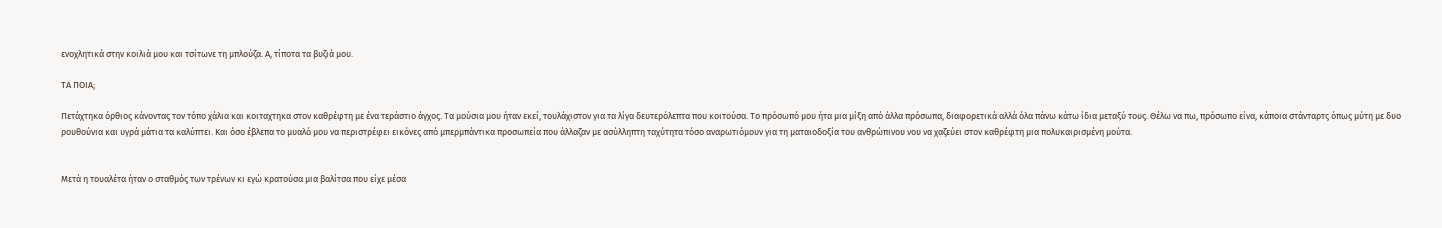ενοχλητικά στην κοιλιά μου και τσίτωνε τη μπλούζα. Α, τίποτα τα βυζιά μου.

ΤΑ ΠΟΙΑ;

Πετάχτηκα όρθιος κάνοντας τον τόπο χάλια και κοιταχτηκα στον καθρέφτη με ένα τεράστιο άγχος. Τα μούσια μου ήταν εκεί, τουλάχιστον για τα λίγα δευτερόλεπτα που κοιτούσα. Το πρόσωπό μου ήτα μια μίξη από άλλα πρόσωπα, διαφορετικά αλλά όλα πάνω κάτω ίδια μεταξύ τους. Θέλω να πω, πρόσωπο είνα, κάποια στάνταρτς όπως μύτη με δυο ρουθούνια και υγρά μάτια τα καλύπτει. Και όσο έβλεπα το μυαλό μου να περιστρέφει εικόνες από μπερμπάντικα προσωπεία που άλλαζαν με ασύλληπτη ταχύτητα τόσο αναρωτιόμουν για τη ματαιοδοξία του ανθρώπινου νου να χαζεύει στον καθρέφτη μια πολυκαιρισμένη μούτα.


Μετά η τουαλέτα ήταν ο σταθμός των τρένων κι εγώ κρατούσα μια βαλίτσα που είχε μέσα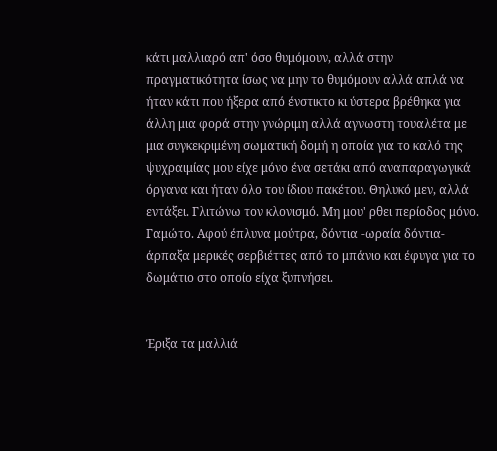κάτι μαλλιαρό απ' όσο θυμόμουν, αλλά στην πραγματικότητα ίσως να μην το θυμόμουν αλλά απλά να ήταν κάτι που ήξερα από ένστικτο κι ύστερα βρέθηκα για άλλη μια φορά στην γνώριμη αλλά αγνωστη τουαλέτα με μια συγκεκριμένη σωματική δομή η οποία για το καλό της ψυχραιμίας μου είχε μόνο ένα σετάκι από αναπαραγωγικά όργανα και ήταν όλο του ίδιου πακέτου. Θηλυκό μεν, αλλά εντάξει. Γλιτώνω τον κλονισμό. Μη μου' ρθει περίοδος μόνο. Γαμώτο. Αφού έπλυνα μούτρα, δόντια -ωραία δόντια- άρπαξα μερικές σερβιέττες από το μπάνιο και έφυγα για το δωμάτιο στο οποίο είχα ξυπνήσει.


Έριξα τα μαλλιά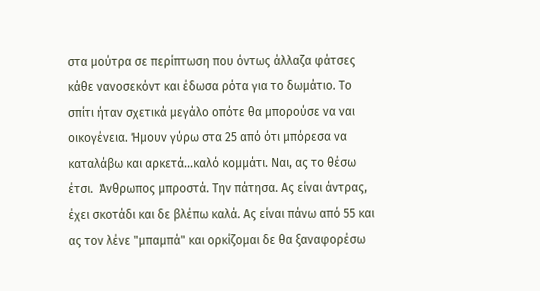στα μούτρα σε περίπτωση που όντως άλλαζα φάτσες κάθε νανοσεκόντ και έδωσα ρότα για το δωμάτιο. Το σπίτι ήταν σχετικά μεγάλο οπότε θα μπορούσε να ναι οικογένεια. Ήμουν γύρω στα 25 από ότι μπόρεσα να καταλάβω και αρκετά...καλό κομμάτι. Ναι, ας το θέσω έτσι.  Άνθρωπος μπροστά. Την πάτησα. Ας είναι άντρας, έχει σκοτάδι και δε βλέπω καλά. Ας είναι πάνω από 55 και ας τον λένε "μπαμπά" και ορκίζομαι δε θα ξαναφορέσω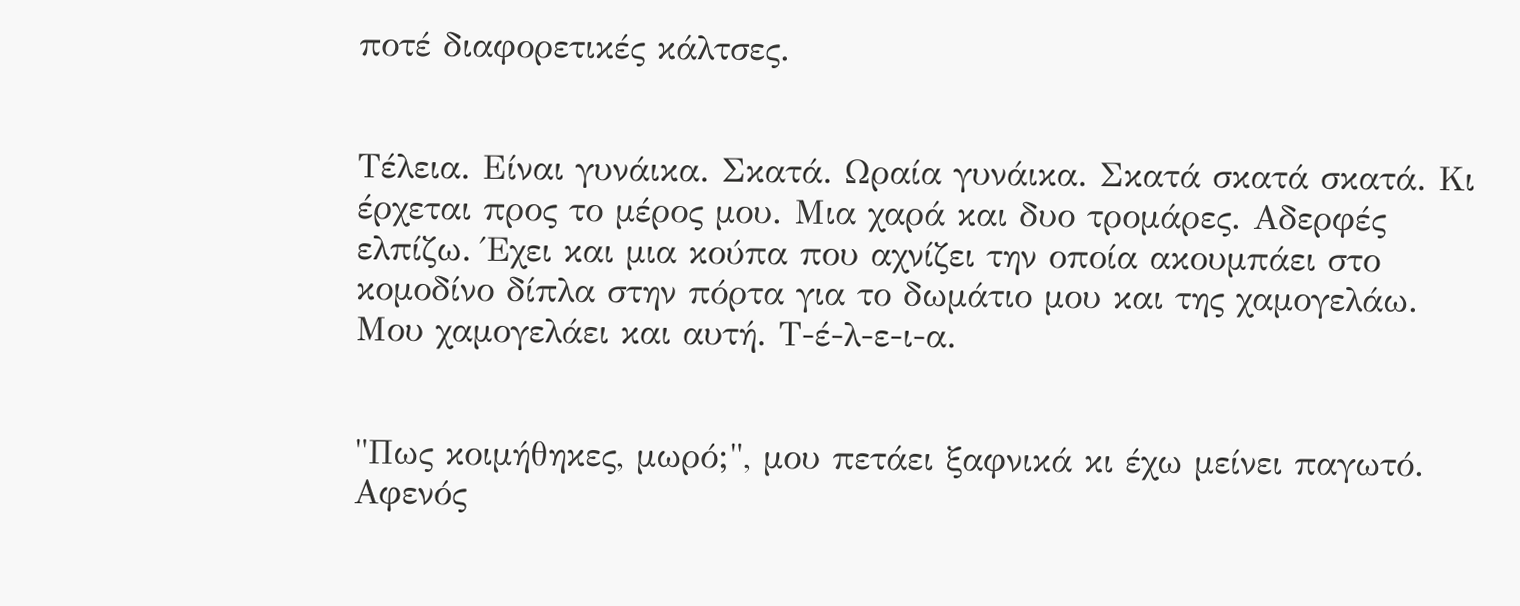ποτέ διαφορετικές κάλτσες.


Τέλεια. Είναι γυνάικα. Σκατά. Ωραία γυνάικα. Σκατά σκατά σκατά. Κι έρχεται προς το μέρος μου. Μια χαρά και δυο τρομάρες. Αδερφές ελπίζω. Έχει και μια κούπα που αχνίζει την οποία ακουμπάει στο κομοδίνο δίπλα στην πόρτα για το δωμάτιο μου και της χαμογελάω. Μου χαμογελάει και αυτή. Τ-έ-λ-ε-ι-α.


"Πως κοιμήθηκες, μωρό;", μου πετάει ξαφνικά κι έχω μείνει παγωτό. Αφενός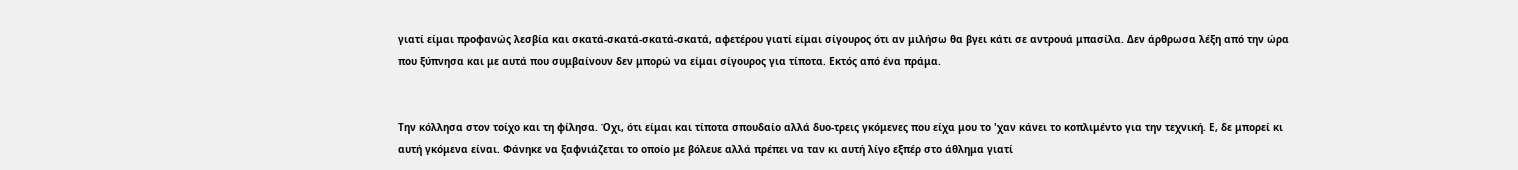γιατί είμαι προφανώς λεσβία και σκατά-σκατά-σκατά-σκατά, αφετέρου γιατί είμαι σίγουρος ότι αν μιλήσω θα βγει κάτι σε αντρουά μπασίλα. Δεν άρθρωσα λέξη από την ώρα που ξύπνησα και με αυτά που συμβαίνουν δεν μπορώ να είμαι σίγουρος για τίποτα. Εκτός από ένα πράμα.


Την κόλλησα στον τοίχο και τη φίλησα. Όχι, ότι είμαι και τίποτα σπουδαίο αλλά δυο-τρεις γκόμενες που είχα μου το 'χαν κάνει το κοπλιμέντο για την τεχνική. Ε, δε μπορεί κι αυτή γκόμενα είναι. Φάνηκε να ξαφνιάζεται το οποίο με βόλευε αλλά πρέπει να ταν κι αυτή λίγο εξπέρ στο άθλημα γιατί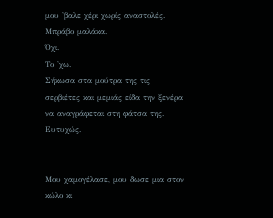μου 'βαλε χέρι χωρίς αναστολές. Μπράβο μαλάκα.
Όχι.
Το 'χω.
Σήκωσα στα μούτρα της τις σερβιέτες και μεμιάς είδα την ξενέρα να αναγράφεται στη φάτσα της. Ευτυχώς.


Μου χαμογέλασε, μου δωσε μια στον κώλο κι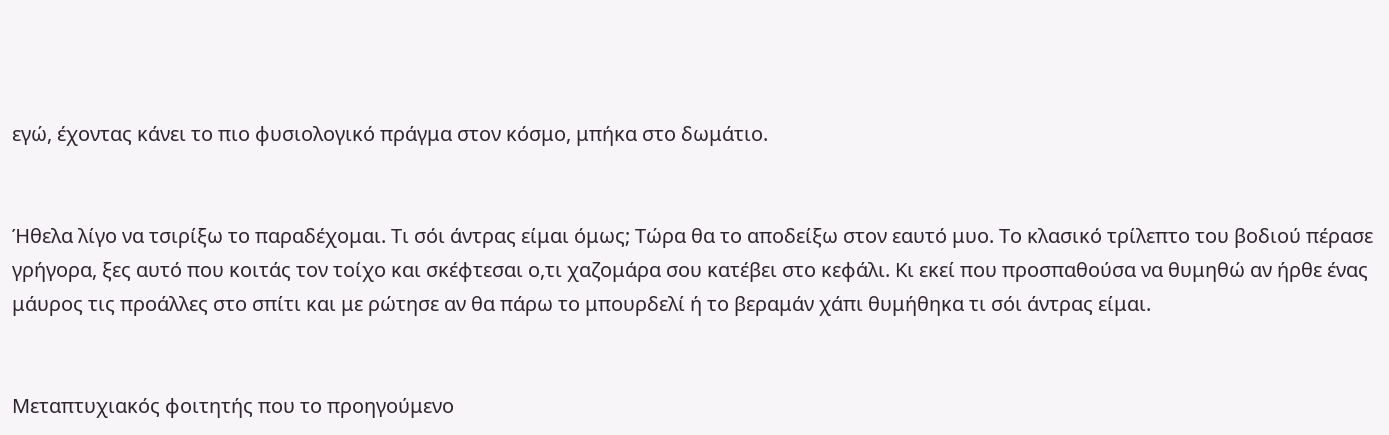εγώ, έχοντας κάνει το πιο φυσιολογικό πράγμα στον κόσμο, μπήκα στο δωμάτιο.


Ήθελα λίγο να τσιρίξω το παραδέχομαι. Τι σόι άντρας είμαι όμως; Τώρα θα το αποδείξω στον εαυτό μυο. Το κλασικό τρίλεπτο του βοδιού πέρασε γρήγορα, ξες αυτό που κοιτάς τον τοίχο και σκέφτεσαι ο,τι χαζομάρα σου κατέβει στο κεφάλι. Κι εκεί που προσπαθούσα να θυμηθώ αν ήρθε ένας μάυρος τις προάλλες στο σπίτι και με ρώτησε αν θα πάρω το μπουρδελί ή το βεραμάν χάπι θυμήθηκα τι σόι άντρας είμαι.


Μεταπτυχιακός φοιτητής που το προηγούμενο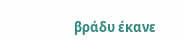βράδυ έκανε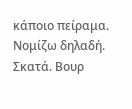κάποιο πείραμα. Νομίζω δηλαδή. Σκατά. Βουρ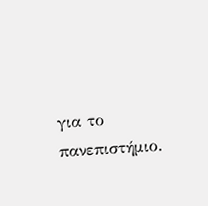για το πανεπιστήμιο.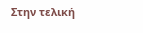Στην τελική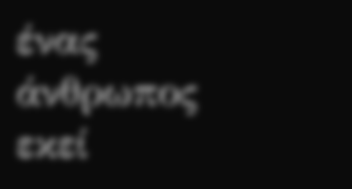ένας άνθρωπος εκεί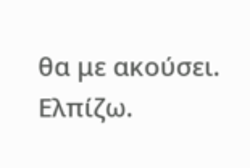θα με ακούσει. Ελπίζω.